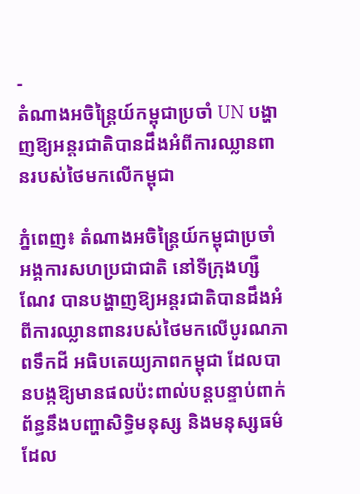-
តំណាងអចិន្ត្រៃយ៍កម្ពុជាប្រចាំ UN បង្ហាញឱ្យអន្តរជាតិបានដឹងអំពីការឈ្លានពានរបស់ថៃមកលើកម្ពុជា

ភ្នំពេញ៖ តំណាងអចិន្ត្រៃយ៍កម្ពុជាប្រចាំអង្គការសហប្រជាជាតិ នៅទីក្រុងហ្សឺណែវ បានបង្ហាញឱ្យអន្តរជាតិបានដឹងអំពីការឈ្លានពានរបស់ថៃមកលើបូរណភាពទឹកដី អធិបតេយ្យភាពកម្ពុជា ដែលបានបង្កឱ្យមានផលប៉ះពាល់បន្តបន្ទាប់ពាក់ព័ន្ធនឹងបញ្ហាសិទ្ធិមនុស្ស និងមនុស្សធម៌ដែល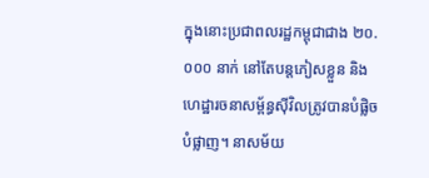ក្នុងនោះប្រជាពលរដ្ឋកម្ពុជាជាង ២០.០០០ នាក់ នៅតែបន្តភៀសខ្លួន និងហេដ្ឋារចនាសម្ព័ន្ធស៊ីវិលត្រូវបានបំផ្លិចបំផ្លាញ។ នាសម័យ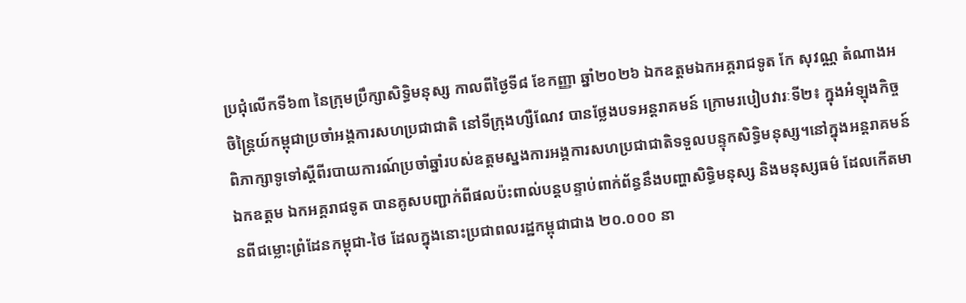ប្រជុំលើកទី៦៣ នៃក្រុមប្រឹក្សាសិទ្ធិមនុស្ស កាលពីថ្ងៃទី៨ ខែកញ្ញា ឆ្នាំ២០២៦ ឯកឧត្តមឯកអគ្គរាជទូត កែ សុវណ្ណ តំណាងអចិន្ត្រៃយ៍កម្ពុជាប្រចាំអង្គការសហប្រជាជាតិ នៅទីក្រុងហ្សឺណែវ បានថ្លែងបទអន្តរាគមន៍ ក្រោមរបៀបវារៈទី២៖ ក្នុងអំឡុងកិច្ចពិភាក្សាទូទៅស្តីពីរបាយការណ៍ប្រចាំឆ្នាំរបស់ឧត្តមស្នងការអង្គការសហប្រជាជាតិទទួលបន្ទុកសិទ្ធិមនុស្ស។នៅក្នុងអន្តរាគមន៍ ឯកឧត្តម ឯកអគ្គរាជទូត បានគូសបញ្ជាក់ពីផលប៉ះពាល់បន្តបន្ទាប់ពាក់ព័ន្ធនឹងបញ្ហាសិទ្ធិមនុស្ស និងមនុស្សធម៌ ដែលកើតមានពីជម្លោះព្រំដែនកម្ពុជា-ថៃ ដែលក្នុងនោះប្រជាពលរដ្ឋកម្ពុជាជាង ២០.០០០ នា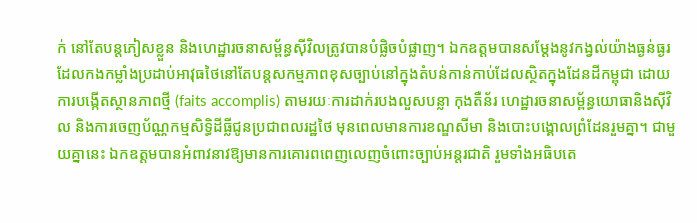ក់ នៅតែបន្តភៀសខ្លួន និងហេដ្ឋារចនាសម្ព័ន្ធស៊ីវិលត្រូវបានបំផ្លិចបំផ្លាញ។ ឯកឧត្តមបានសម្តែងនូវកង្វល់យ៉ាងធ្ងន់ធ្ងរ ដែលកងកម្លាំងប្រដាប់អាវុធថៃនៅតែបន្តសកម្មភាពខុសច្បាប់នៅក្នុងតំបន់កាន់កាប់ដែលស្ថិតក្នុងដែនដីកម្ពុជា ដោយការបង្កើតស្ថានភាពថ្មី (faits accomplis) តាមរយៈការដាក់របងលួសបន្លា កុងតឺន័រ ហេដ្ឋារចនាសម្ព័ន្ធយោធានិងស៊ីវិល និងការចេញប័ណ្ណកម្មសិទ្ធិដីធ្លីជូនប្រជាពលរដ្ឋថៃ មុនពេលមានការខណ្ឌសីមា និងបោះបង្គោលព្រំដែនរួមគ្នា។ ជាមួយគ្នានេះ ឯកឧត្តមបានអំពាវនាវឱ្យមានការគោរពពេញលេញចំពោះច្បាប់អន្តរជាតិ រួមទាំងអធិបតេ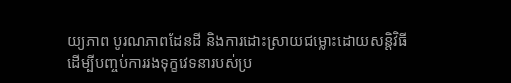យ្យភាព បូរណភាពដែនដី និងការដោះស្រាយជម្លោះដោយសន្តិវិធី ដើម្បីបញ្ចប់ការរងទុក្ខវេទនារបស់ប្រ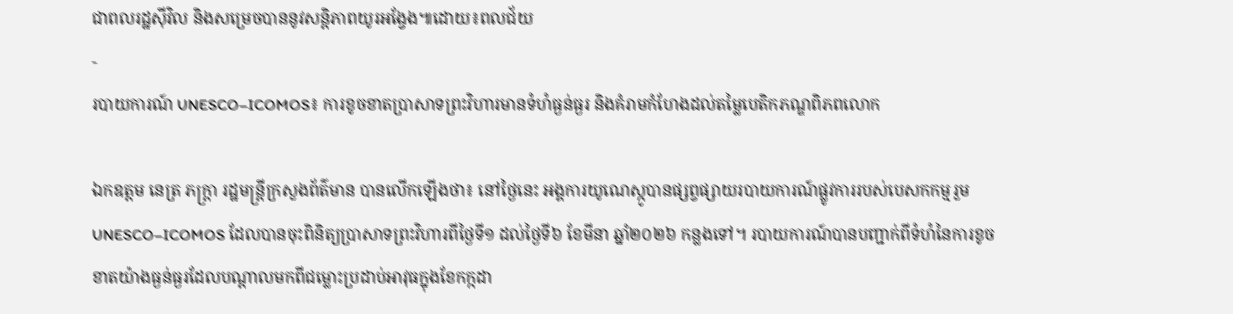ជាពលរដ្ឋស៊ីវិល និងសម្រេចបាននូវសន្តិភាពយូរអង្វែង៕ដោយ៖ពលជ័យ
-
របាយការណ៍ UNESCO–ICOMOS៖ ការខូចខាតប្រាសាទព្រះវិហារមានទំហំធ្ងន់ធ្ងរ និងគំរាមកំហែងដល់តម្លៃបេតិកភណ្ឌពិភពលោក

ឯកឧត្តម នេត្រ ភក្ត្រា រដ្ឋមន្ត្រីក្រសួងព័ត៌មាន បានលើកឡើងថា៖ នៅថ្ងៃនេះ អង្គការយូណេស្កូបានផ្សព្វផ្សាយរបាយការណ៍ផ្លូវការរបស់បេសកកម្មរួម UNESCO–ICOMOS ដែលបានចុះពិនិត្យប្រាសាទព្រះវិហារពីថ្ងៃទី១ ដល់ថ្ងៃទី៦ ខែមីនា ឆ្នាំ២០២៦ កន្លងទៅ។ របាយការណ៍បានបញ្ជាក់ពីទំហំនៃការខូចខាតយ៉ាងធ្ងន់ធ្ងរដែលបណ្តាលមកពីជម្លោះប្រដាប់អាវុធក្នុងខែកក្កដា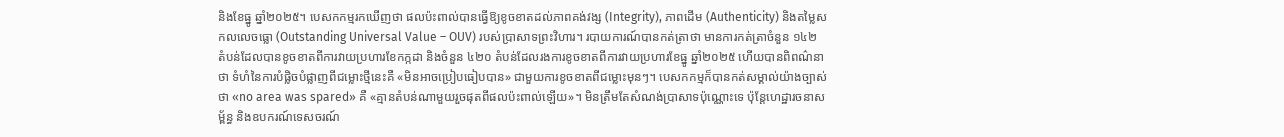និងខែធ្នូ ឆ្នាំ២០២៥។ បេសកកម្មរកឃើញថា ផលប៉ះពាល់បានធ្វើឱ្យខូចខាតដល់ភាពគង់វង្ស (Integrity), ភាពដើម (Authenticity) និងតម្លៃសកលលេចធ្លោ (Outstanding Universal Value – OUV) របស់ប្រាសាទព្រះវិហារ។ របាយការណ៍បានកត់ត្រាថា មានការកត់ត្រាចំនួន ១៤២ តំបន់ដែលបានខូចខាតពីការវាយប្រហារខែកក្កដា និងចំនួន ៤២០ តំបន់ដែលរងការខូចខាតពីការវាយប្រហារខែធ្នូ ឆ្នាំ២០២៥ ហើយបានពិពណ៌នាថា ទំហំនៃការបំផ្លិចបំផ្លាញពីជម្លោះថ្មីនេះគឺ «មិនអាចប្រៀបធៀបបាន» ជាមួយការខូចខាតពីជម្លោះមុនៗ។ បេសកកម្មក៏បានកត់សម្គាល់យ៉ាងច្បាស់ថា «no area was spared» គឺ «គ្មានតំបន់ណាមួយរួចផុតពីផលប៉ះពាល់ឡើយ»។ មិនត្រឹមតែសំណង់ប្រាសាទប៉ុណ្ណោះទេ ប៉ុន្តែហេដ្ឋារចនាសម្ព័ន្ធ និងឧបករណ៍ទេសចរណ៍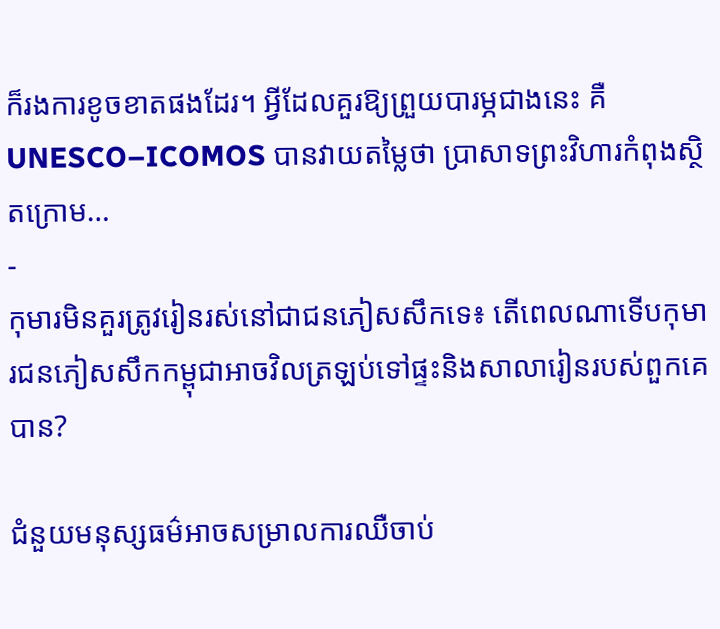ក៏រងការខូចខាតផងដែរ។ អ្វីដែលគួរឱ្យព្រួយបារម្ភជាងនេះ គឺ UNESCO–ICOMOS បានវាយតម្លៃថា ប្រាសាទព្រះវិហារកំពុងស្ថិតក្រោម…
-
កុមារមិនគួរត្រូវរៀនរស់នៅជាជនភៀសសឹកទេ៖ តើពេលណាទើបកុមារជនភៀសសឹកកម្ពុជាអាចវិលត្រឡប់ទៅផ្ទះនិងសាលារៀនរបស់ពួកគេបាន?

ជំនួយមនុស្សធម៌អាចសម្រាលការឈឺចាប់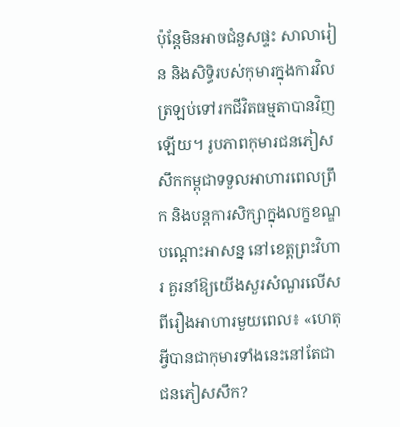ប៉ុន្តែមិនអាចជំនួសផ្ទះ សាលារៀន និងសិទ្ធិរបស់កុមារក្នុងការវិលត្រឡប់ទៅរកជីវិតធម្មតាបានវិញឡើយ។ រូបភាពកុមារជនភៀសសឹកកម្ពុជាទទួលអាហារពេលព្រឹក និងបន្តការសិក្សាក្នុងលក្ខខណ្ឌបណ្តោះអាសន្ន នៅខេត្តព្រះវិហារ គួរនាំឱ្យយើងសួរសំណួរលើសពីរឿងអាហារមួយពេល៖ «ហេតុអ្វីបានជាកុមារទាំងនេះនៅតែជាជនភៀសសឹក?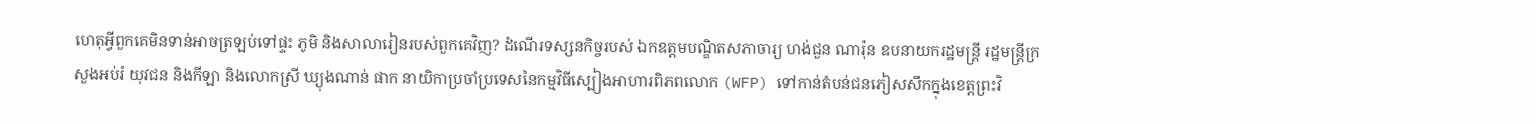ហេតុអ្វីពួកគេមិនទាន់អាចត្រឡប់ទៅផ្ទះ ភូមិ និងសាលារៀនរបស់ពួកគេវិញ? ដំណើរទស្សនកិច្ចរបស់ ឯកឧត្តមបណ្ឌិតសភាចារ្យ ហង់ជួន ណារ៉ុន ឧបនាយករដ្ឋមន្ត្រី រដ្ឋមន្ត្រីក្រសួងអប់រំ យុវជន និងកីឡា និងលោកស្រី ឃ្យុងណាន់ ផាក នាយិកាប្រចាំប្រទេសនៃកម្មវិធីស្បៀងអាហារពិភពលោក (WFP) ទៅកាន់តំបន់ជនភៀសសឹកក្នុងខេត្តព្រះវិ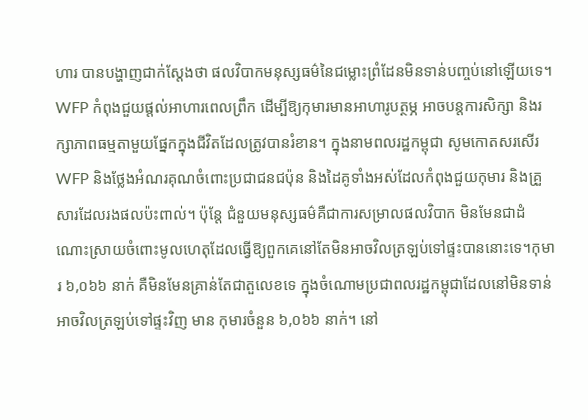ហារ បានបង្ហាញជាក់ស្តែងថា ផលវិបាកមនុស្សធម៌នៃជម្លោះព្រំដែនមិនទាន់បញ្ចប់នៅឡើយទេ។ WFP កំពុងជួយផ្តល់អាហារពេលព្រឹក ដើម្បីឱ្យកុមារមានអាហារូបត្ថម្ភ អាចបន្តការសិក្សា និងរក្សាភាពធម្មតាមួយផ្នែកក្នុងជីវិតដែលត្រូវបានរំខាន។ ក្នុងនាមពលរដ្ឋកម្ពុជា សូមកោតសរសើរ WFP និងថ្លែងអំណរគុណចំពោះប្រជាជនជប៉ុន និងដៃគូទាំងអស់ដែលកំពុងជួយកុមារ និងគ្រួសារដែលរងផលប៉ះពាល់។ ប៉ុន្តែ ជំនួយមនុស្សធម៌គឺជាការសម្រាលផលវិបាក មិនមែនជាដំណោះស្រាយចំពោះមូលហេតុដែលធ្វើឱ្យពួកគេនៅតែមិនអាចវិលត្រឡប់ទៅផ្ទះបាននោះទេ។កុមារ ៦,០៦៦ នាក់ គឺមិនមែនគ្រាន់តែជាតួលេខទេ ក្នុងចំណោមប្រជាពលរដ្ឋកម្ពុជាដែលនៅមិនទាន់អាចវិលត្រឡប់ទៅផ្ទះវិញ មាន កុមារចំនួន ៦,០៦៦ នាក់។ នៅ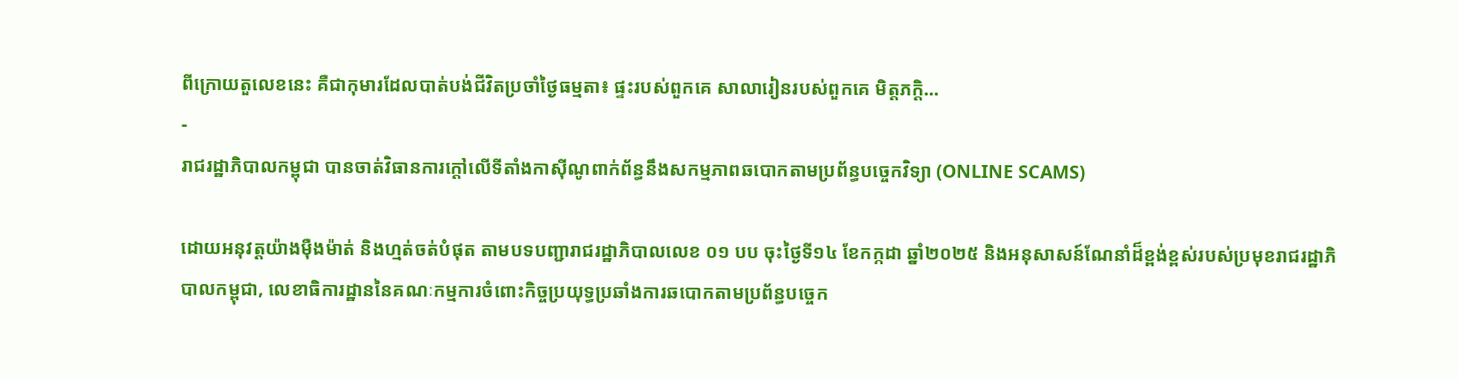ពីក្រោយតួលេខនេះ គឺជាកុមារដែលបាត់បង់ជីវិតប្រចាំថ្ងៃធម្មតា៖ ផ្ទះរបស់ពួកគេ សាលារៀនរបស់ពួកគេ មិត្តភក្តិ…
-
រាជរដ្ឋាភិបាលកម្ពុជា បានចាត់វិធានការក្ដៅលើទីតាំងកាស៊ីណូពាក់ព័ន្ធនឹងសកម្មភាពឆបោកតាមប្រព័ន្ធបច្ចេកវិទ្យា (ONLINE SCAMS)

ដោយអនុវត្តយ៉ាងម៉ឺងម៉ាត់ និងហ្មត់ចត់បំផុត តាមបទបញ្ជារាជរដ្ឋាភិបាលលេខ ០១ បប ចុះថ្ងៃទី១៤ ខែកក្កដា ឆ្នាំ២០២៥ និងអនុសាសន៍ណែនាំដ៏ខ្ពង់ខ្ពស់របស់ប្រមុខរាជរដ្ឋាភិបាលកម្ពុជា, លេខាធិការដ្ឋាននៃគណៈកម្មការចំពោះកិច្ចប្រយុទ្ធប្រឆាំងការឆបោកតាមប្រព័ន្ធបច្ចេក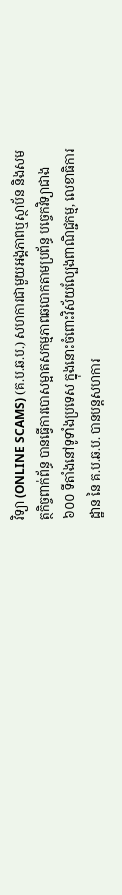វិទ្យា (ONLINE SCAMS) (គ.ប.ឆ.ប.) សហការជាមួយអង្គភាពឬស្ថាប័ន និងសមត្ថកិច្ចពាក់ព័ន្ធ បានធ្វើការបោសម្អាតសកម្មភាពឆបោកតាមប្រព័ន្ធ បច្ចេកវិទ្យាជាង ៦០០ ទីតាំងនៅទូទាំងប្រទេស ក្នុងនោះចំពោះវិស័យល្បែងពាណិជ្ជកម្ម, លេខាធិការដ្ឋាន នៃ គ.ប.ឆ.ប. បានបន្តសហការ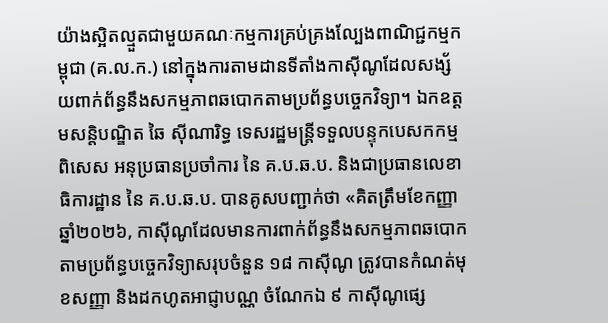យ៉ាងស្អិតល្មួតជាមួយគណៈកម្មការគ្រប់គ្រងល្បែងពាណិជ្ជកម្មកម្ពុជា (គ.ល.ក.) នៅក្នុងការតាមដានទីតាំងកាស៊ីណូដែលសង្ស័យពាក់ព័ន្ធនឹងសកម្មភាពឆបោកតាមប្រព័ន្ធបច្ចេកវិទ្យា។ ឯកឧត្ដមសន្ដិបណ្ឌិត ឆៃ ស៊ីណារិទ្ធ ទេសរដ្ឋមន្ត្រីទទួលបន្ទុកបេសកកម្មពិសេស អនុប្រធានប្រចាំការ នៃ គ.ប.ឆ.ប. និងជាប្រធានលេខាធិការដ្ឋាន នៃ គ.ប.ឆ.ប. បានគូសបញ្ជាក់ថា «គិតត្រឹមខែកញ្ញា ឆ្នាំ២០២៦, កាស៊ីណូដែលមានការពាក់ព័ន្ធនឹងសកម្មភាពឆបោកតាមប្រព័ន្ធបច្ចេកវិទ្យាសរុបចំនួន ១៨ កាស៊ីណូ ត្រូវបានកំណត់មុខសញ្ញា និងដកហូតអាជ្ញាបណ្ណ ចំណែកឯ ៩ កាស៊ីណូផ្សេ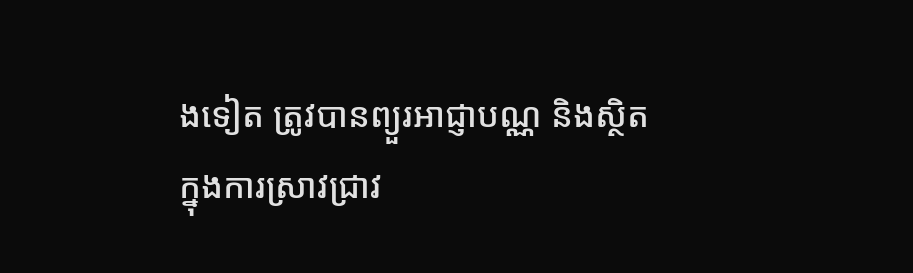ងទៀត ត្រូវបានព្យួរអាជ្ញាបណ្ណ និងស្ថិតក្នុងការស្រាវជ្រាវ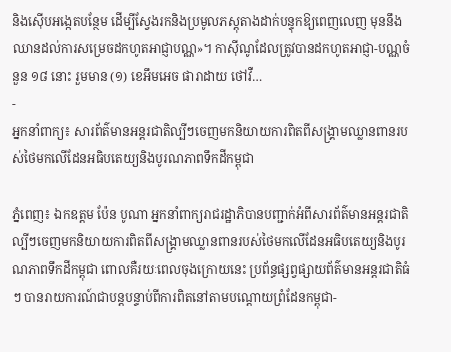និងស៊ើបអង្កេតបន្ថែម ដើម្បីស្វែងរកនិងប្រមូលភស្តុតាងដាក់បន្ទុកឱ្យពេញលេញ មុននឹងឈានដល់ការសម្រេចដកហូតអាជ្ញាបណ្ណ»។ កាស៊ីណូដែលត្រូវបានដកហូតអាជ្ញា-បណ្ណចំនួន ១៨ នោះ រួមមាន (១) ខេអឹមអេច ផារាដាយ ថៅវឺ…
-
អ្នកនាំពាក្យ៖ សារព័ត៌មានអន្តរជាតិល្បីៗចេញមកនិយាយការពិតពីសង្គ្រាមឈ្លានពានរបស់ថៃមកលើដែនអធិបតេយ្យនិងបូរណភាពទឹកដីកម្ពុជា

ភ្នំពេញ៖ ឯកឧត្តម ប៉ែន បូណា អ្នកនាំពាក្យរាជរដ្ឋាភិបានបញ្ជាក់អំពីសារព័ត៌មានអន្តរជាតិល្បីៗចេញមកនិយាយការពិតពីសង្គ្រាមឈ្លានពានរបស់ថៃមកលើដែនអធិបតេយ្យនិងបូរណភាពទឹកដីកម្ពុជា ពោលគឺរយៈពេលចុងក្រោយនេះ ប្រព័ន្ធផ្សព្វផ្សាយព័ត៌មានអន្តរជាតិធំៗ បានរាយការណ៍ជាបន្តបន្ទាប់ពីការពិតនៅតាមបណ្តោយព្រំដែនកម្ពុជា-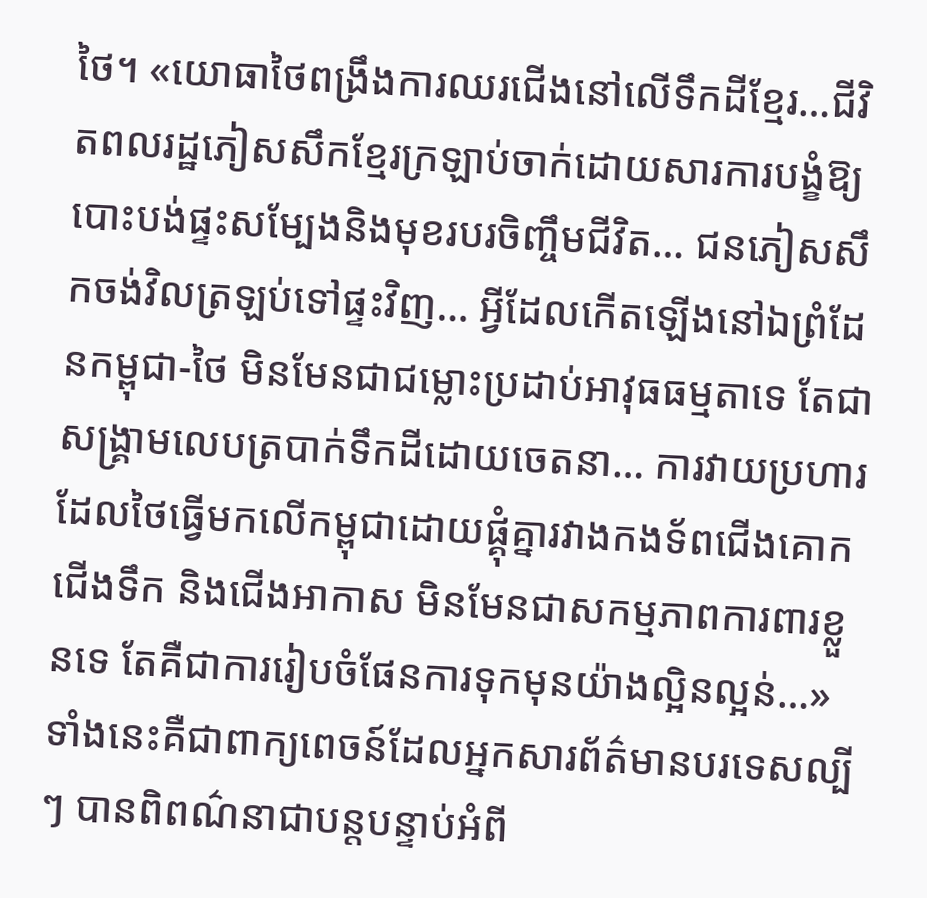ថៃ។ «យោធាថៃពង្រឹងការឈរជើងនៅលើទឹកដីខ្មែរ…ជីវិតពលរដ្ឋភៀសសឹកខ្មែរក្រឡាប់ចាក់ដោយសារការបង្ខំឱ្យបោះបង់ផ្ទះសម្បែងនិងមុខរបរចិញ្ចឹមជីវិត… ជនភៀសសឹកចង់វិលត្រឡប់ទៅផ្ទះវិញ… អ្វីដែលកើតឡើងនៅឯព្រំដែនកម្ពុជា-ថៃ មិនមែនជាជម្លោះប្រដាប់អាវុធធម្មតាទេ តែជាសង្គ្រាមលេបត្របាក់ទឹកដីដោយចេតនា… ការវាយប្រហារដែលថៃធ្វើមកលើកម្ពុជាដោយផ្គុំគ្នារវាងកងទ័ពជើងគោក ជើងទឹក និងជើងអាកាស មិនមែនជាសកម្មភាពការពារខ្លួនទេ តែគឺជាការរៀបចំផែនការទុកមុនយ៉ាងល្អិនល្អន់…» ទាំងនេះគឺជាពាក្យពេចន៍ដែលអ្នកសារព័ត៌មានបរទេសល្បីៗ បានពិពណ៌នាជាបន្តបន្ទាប់អំពី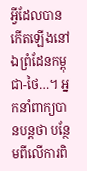អ្វីដែលបានកើតឡើងនៅឯព្រំដែនកម្ពុជា-ថៃ…។ អ្នកនាំពាក្យបានបន្តថា បន្ថែមពីលើការពិ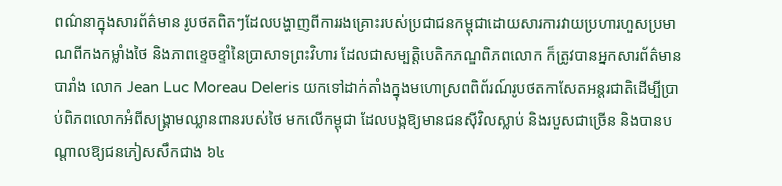ពណ៌នាក្នុងសារព័ត៌មាន រូបថតពិតៗដែលបង្ហាញពីការរងគ្រោះរបស់ប្រជាជនកម្ពុជាដោយសារការវាយប្រហារហួសប្រមាណពីកងកម្លាំងថៃ និងភាពខ្ទេចខ្ទាំនៃប្រាសាទព្រះវិហារ ដែលជាសម្បត្តិបេតិកភណ្ឌពិភពលោក ក៏ត្រូវបានអ្នកសារព័ត៌មានបារាំង លោក Jean Luc Moreau Deleris យកទៅដាក់តាំងក្នុងមហោស្រពពិព័រណ៍រូបថតកាសែតអន្តរជាតិដើម្បីប្រាប់ពិភពលោកអំពីសង្គ្រាមឈ្លានពានរបស់ថៃ មកលើកម្ពុជា ដែលបង្កឱ្យមានជនស៊ីវិលស្លាប់ និងរបួសជាច្រើន និងបានបណ្តាលឱ្យជនភៀសសឹកជាង ៦៤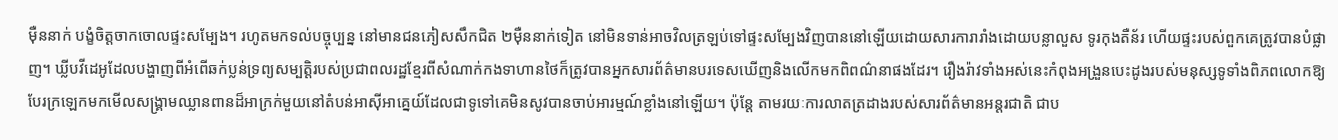ម៉ឺននាក់ បង្ខំចិត្តចាកចោលផ្ទះសម្បែង។ រហូតមកទល់បច្ចុប្បន្ន នៅមានជនភៀសសឹកជិត ២ម៉ឺននាក់ទៀត នៅមិនទាន់អាចវិលត្រឡប់ទៅផ្ទះសម្បែងវិញបាននៅឡើយដោយសារការារាំងដោយបន្លាលួស ទូរកុងតឺន័រ ហើយផ្ទះរបស់ពួកគេត្រូវបានបំផ្លាញ។ ឃ្លីបវីដេអូដែលបង្ហាញពីអំពើឆក់ប្លន់ទ្រព្យសម្បត្តិរបស់ប្រជាពលរដ្ឋខ្មែរពីសំណាក់កងទាហានថៃក៏ត្រូវបានអ្នកសារព័ត៌មានបរទេសឃើញនិងលើកមកពិពណ៌នាផងដែរ។ រឿងរ៉ាវទាំងអស់នេះកំពុងអង្រួនបេះដូងរបស់មនុស្សទូទាំងពិភពលោកឱ្យបែរក្រឡេកមកមើលសង្គ្រាមឈ្លានពានដ៏អាក្រក់មួយនៅតំបន់អាស៊ីអាគ្នេយ៍ដែលជាទូទៅគេមិនសូវបានចាប់អារម្មណ៍ខ្លាំងនៅឡើយ។ ប៉ុន្តែ តាមរយៈការលាតត្រដាងរបស់សារព័ត៌មានអន្តរជាតិ ជាប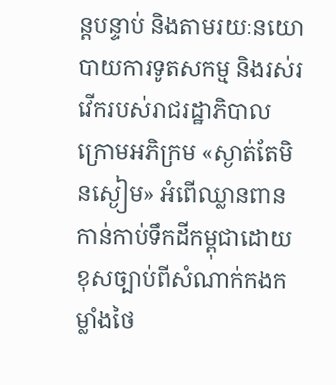ន្តបន្ទាប់ និងតាមរយៈនយោបាយការទូតសកម្ម និងរស់រវើករបស់រាជរដ្ឋាភិបាលក្រោមអភិក្រម «ស្ងាត់តែមិនស្ងៀម» អំពើឈ្លានពាន កាន់កាប់ទឹកដីកម្ពុជាដោយខុសច្បាប់ពីសំណាក់កងកម្លាំងថៃ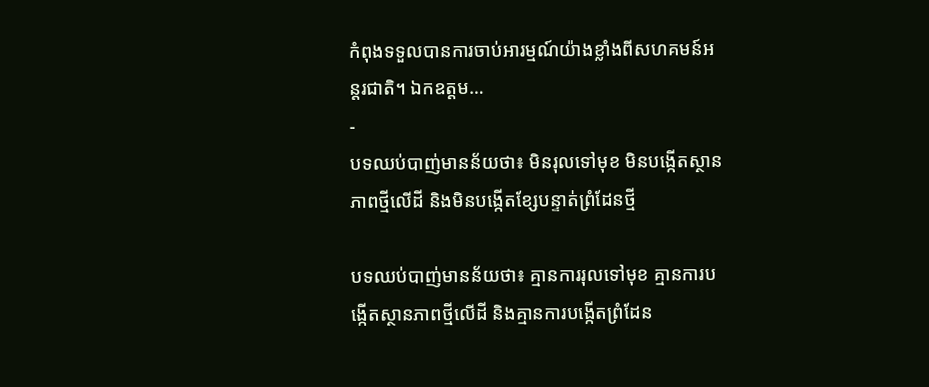កំពុងទទួលបានការចាប់អារម្មណ៍យ៉ាងខ្លាំងពីសហគមន៍អន្តរជាតិ។ ឯកឧត្តម…
-
បទឈប់បាញ់មានន័យថា៖ មិនរុលទៅមុខ មិនបង្កើតស្ថានភាពថ្មីលើដី និងមិនបង្កើតខ្សែបន្ទាត់ព្រំដែនថ្មី

បទឈប់បាញ់មានន័យថា៖ គ្មានការរុលទៅមុខ គ្មានការបង្កើតស្ថានភាពថ្មីលើដី និងគ្មានការបង្កើតព្រំដែន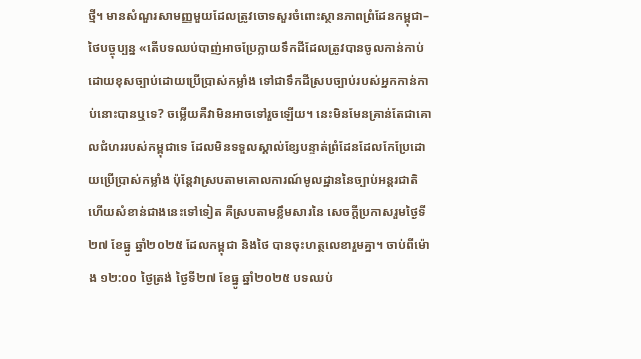ថ្មី។ មានសំណួរសាមញ្ញមួយដែលត្រូវចោទសួរចំពោះស្ថានភាពព្រំដែនកម្ពុជា–ថៃបច្ចុប្បន្ន «តើបទឈប់បាញ់អាចប្រែក្លាយទឹកដីដែលត្រូវបានចូលកាន់កាប់ដោយខុសច្បាប់ដោយប្រើប្រាស់កម្លាំង ទៅជាទឹកដីស្របច្បាប់របស់អ្នកកាន់កាប់នោះបានឬទេ? ចម្លើយគឺវាមិនអាចទៅរួចឡើយ។ នេះមិនមែនគ្រាន់តែជាគោលជំហររបស់កម្ពុជាទេ ដែលមិនទទួលស្គាល់ខ្សែបន្ទាត់ព្រំដែនដែលកែប្រែដោយប្រើប្រាស់កម្លាំង ប៉ុន្តែវាស្របតាមគោលការណ៍មូលដ្ឋាននៃច្បាប់អន្តរជាតិ ហើយសំខាន់ជាងនេះទៅទៀត គឺស្របតាមខ្លឹមសារនៃ សេចក្តីប្រកាសរួមថ្ងៃទី២៧ ខែធ្នូ ឆ្នាំ២០២៥ ដែលកម្ពុជា និងថៃ បានចុះហត្ថលេខារួមគ្នា។ ចាប់ពីម៉ោង ១២:០០ ថ្ងៃត្រង់ ថ្ងៃទី២៧ ខែធ្នូ ឆ្នាំ២០២៥ បទឈប់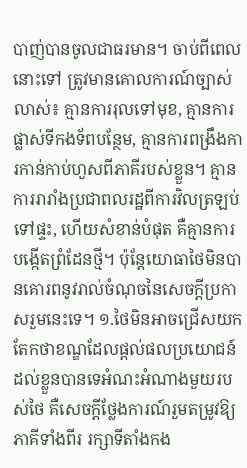បាញ់បានចូលជាធរមាន។ ចាប់ពីពេលនោះទៅ ត្រូវមានគោលការណ៍ច្បាស់លាស់៖ គ្មានការរុលទៅមុខ, គ្មានការផ្លាស់ទីកងទ័ពបន្ថែម, គ្មានការពង្រឹងការកាន់កាប់ហួសពីភាគីរបស់ខ្លួន។ គ្មានការរារាំងប្រជាពលរដ្ឋពីការវិលត្រឡប់ទៅផ្ទះ, ហើយសំខាន់បំផុត គឺគ្មានការបង្កើតព្រំដែនថ្មី។ ប៉ុន្តែយោធាថៃមិនបានគោរពនូវរាល់ចំណុចនៃសេចក្តីប្រកាសរួមនេះទេ។ ១.ថៃមិនអាចជ្រើសយកតែកថាខណ្ឌដែលផ្តល់ផលប្រយោជន៍ដល់ខ្លួនបានទេអំណះអំណាងមួយរបស់ថៃ គឺសេចក្តីថ្លែងការណ៍រួមតម្រូវឱ្យភាគីទាំងពីរ រក្សាទីតាំងកង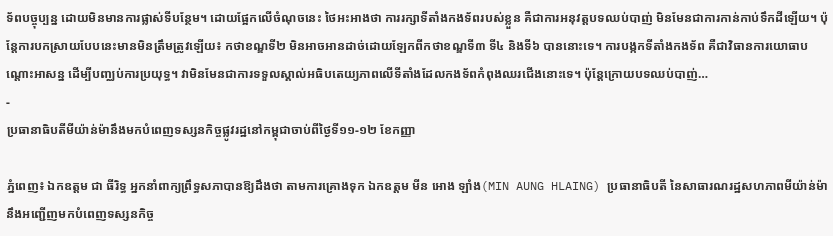ទ័ពបច្ចុប្បន្ន ដោយមិនមានការផ្លាស់ទីបន្ថែម។ ដោយផ្អែកលើចំណុចនេះ ថៃអះអាងថា ការរក្សាទីតាំងកងទ័ពរបស់ខ្លួន គឺជាការអនុវត្តបទឈប់បាញ់ មិនមែនជាការកាន់កាប់ទឹកដីឡើយ។ ប៉ុន្តែការបកស្រាយបែបនេះមានមិនត្រឹមត្រូវឡើយ៖ កថាខណ្ឌទី២ មិនអាចអានដាច់ដោយឡែកពីកថាខណ្ឌទី៣ ទី៤ និងទី៦ បាននោះទេ។ ការបង្កកទីតាំងកងទ័ព គឺជាវិធានការយោធាបណ្តោះអាសន្ន ដើម្បីបញ្ឈប់ការប្រយុទ្ធ។ វាមិនមែនជាការទទួលស្គាល់អធិបតេយ្យភាពលើទីតាំងដែលកងទ័ពកំពុងឈរជើងនោះទេ។ ប៉ុន្តែក្រោយបទឈប់បាញ់…
-
ប្រធានាធិបតីមីយ៉ាន់ម៉ានឹងមកបំពេញទស្សនកិច្ចផ្លូវរដ្ឋនៅកម្ពុជាចាប់ពីថ្ងៃទី១១-១២ ខែកញ្ញា

ភ្នំពេញ៖ ឯកឧត្តម ជា ធីរិទ្ធ អ្នកនាំពាក្យព្រឹទ្ធសភាបានឱ្យដឹងថា តាមការគ្រោងទុក ឯកឧត្តម មីន អោង ឡាំង(MIN AUNG HLAING) ប្រធានាធិបតី នៃសាធារណរដ្ឋសហភាពមីយ៉ាន់ម៉ា នឹងអញ្ជើញមកបំពេញទស្សនកិច្ច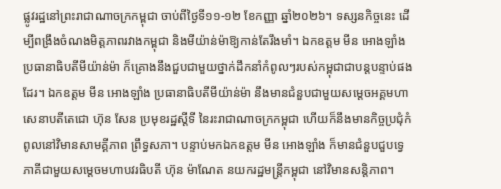ផ្លូវរដ្ឋនៅព្រះរាជាណាចក្រកម្ពុជា ចាប់ពីថ្ងៃទី១១-១២ ខែកញ្ញា ឆ្នាំ២០២៦។ ទស្សនកិច្ចនេះ ដើម្បីពង្រឹងចំណងមិត្តភាពរវាងកម្ពុជា និងមីយ៉ាន់ម៉ាឱ្យកាន់តែរឹងមាំ។ ឯកឧត្តម មីន អោងឡាំង ប្រធានាធិបតីមីយ៉ាន់ម៉ា ក៏គ្រោងនឹងជួបជាមួយថ្នាក់ដឹកនាំកំពូលៗរបស់កម្ពុជាជាបន្តបន្ទាប់ផងដែរ។ ឯកឧត្តម មីន អោងឡាំង ប្រធានាធិបតីមីយ៉ាន់ម៉ា នឹងមានជំនួបជាមួយសម្តេចអគ្គមហាសេនាបតីតេជោ ហ៊ុន សែន ប្រមុខរដ្ឋស្តីទី នៃរះរាជាណាចក្រកម្ពុជា ហើយក៏នឹងមានកិច្ចប្រជុំកំពូលនៅវិមានសាមគ្គីភាព ព្រឹទ្ធសភា។ បន្ទាប់មកឯកឧត្តម មីន អោងឡាំង ក៏មានជំនួបជួបទ្វេភាគីជាមួយសម្តេចមហាបវរធិបតី ហ៊ុន ម៉ាណែត នយករដ្ឋមន្ត្រីកម្ពុជា នៅវិមានសន្តិភាព។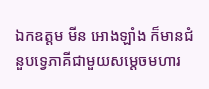ឯកឧត្តម មីន អោងឡាំង ក៏មានជំនួបទ្វេភាគីជាមួយសម្តេចមហារ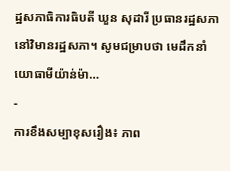ដ្ឋសភាធិការធិបតី ឃួន សុដារី ប្រធានរដ្ឋសភា នៅវិមានរដ្ឋសភា។ សូមជម្រាបថា មេដឹកនាំយោធាមីយ៉ាន់ម៉ា…
-
ការខឹងសម្បាខុសរឿង៖ ភាព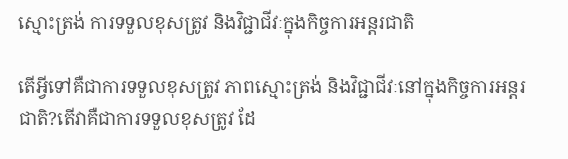ស្មោះត្រង់ ការទទួលខុសត្រូវ និងវិជ្ជាជីវៈក្នុងកិច្ចការអន្តរជាតិ

តើអ្វីទៅគឺជាការទទួលខុសត្រូវ ភាពស្មោះត្រង់ និងវិជ្ជាជីវៈនៅក្នុងកិច្ចការអន្តរជាតិ?តើវាគឺជាការទទួលខុសត្រូវ ដែ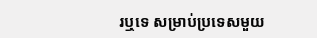រឬទេ សម្រាប់ប្រទេសមួយ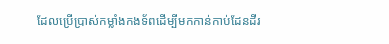ដែលប្រើប្រាស់កម្លាំងកងទ័ពដើម្បីមកកាន់កាប់ដែនដីរ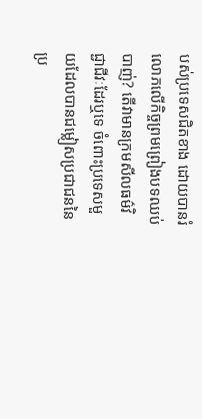បស់ប្រទេសជិតខាង ដោយបានរំលោភលើកិច្ចព្រមព្រៀងបទឈប់បាញ់? តើវាមានក្រមសីលធម៌វិជ្ជាជីវៈដែរឬទេ ចំពោះប្រទេសមួយដែលបានជម្លៀសប្រជាជននៃប្រ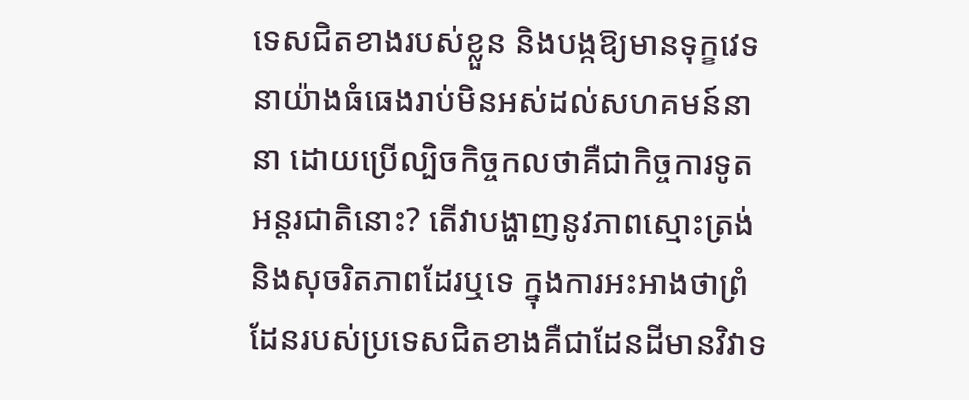ទេសជិតខាងរបស់ខ្លួន និងបង្កឱ្យមានទុក្ខវេទនាយ៉ាងធំធេងរាប់មិនអស់ដល់សហគមន៍នានា ដោយប្រើល្បិចកិច្ចកលថាគឺជាកិច្ចការទូតអន្តរជាតិនោះ? តើវាបង្ហាញនូវភាពស្មោះត្រង់ និងសុចរិតភាពដែរឬទេ ក្នុងការអះអាងថាព្រំដែនរបស់ប្រទេសជិតខាងគឺជាដែនដីមានវិវាទ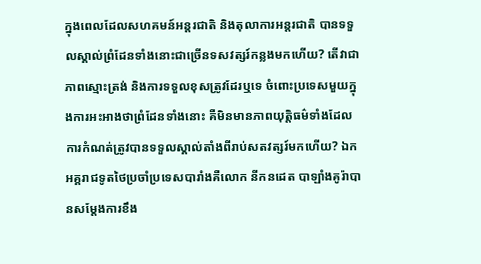ក្នុងពេលដែលសហគមន៍អន្តរជាតិ និងតុលាការអន្តរជាតិ បានទទួលស្គាល់ព្រំដែនទាំងនោះជាច្រើនទសវត្សរ៍កន្លងមកហើយ? តើវាជាភាពស្មោះត្រង់ និងការទទួលខុសត្រូវដែរឬទេ ចំពោះប្រទេសមួយក្នុងការអះអាងថាព្រំដែនទាំងនោះ គឺមិនមានភាពយុត្តិធម៌ទាំងដែលការកំណត់ត្រូវបានទទួលស្គាល់តាំងពីរាប់សតវត្សរ៍មកហើយ? ឯកអគ្គរាជទូតថៃប្រចាំប្រទេសបារាំងគឺលោក នីកនដេត បាឡាំងគូរ៉ាបានសម្តែងការខឹង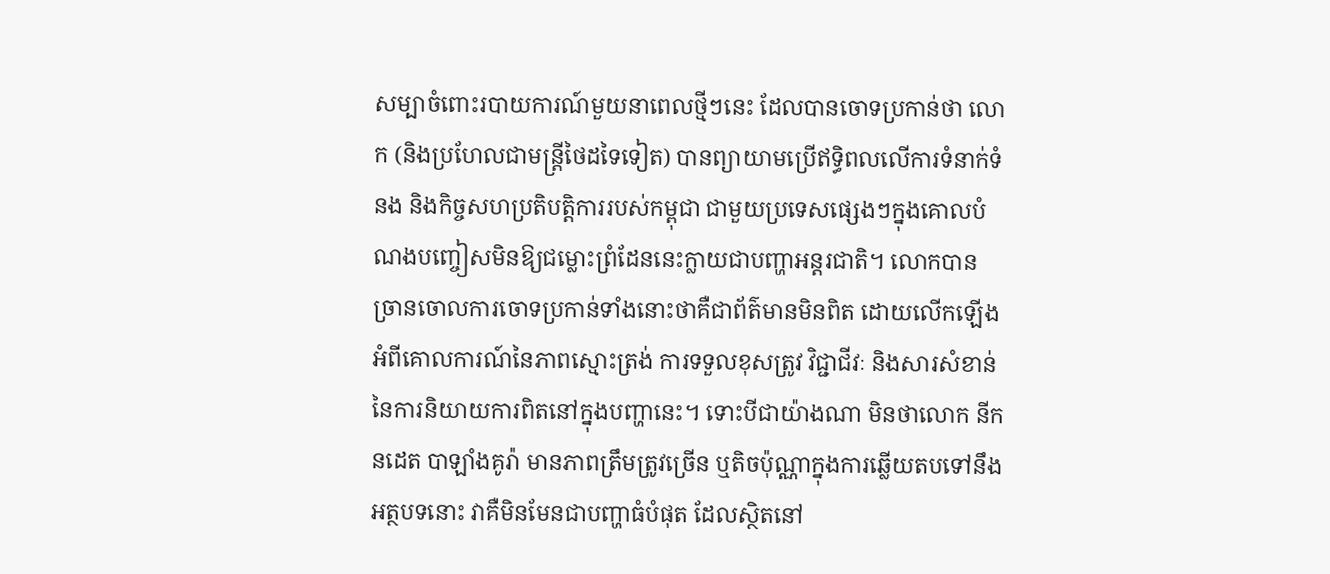សម្បាចំពោះរបាយការណ៍មួយនាពេលថ្មីៗនេះ ដែលបានចោទប្រកាន់ថា លោក (និងប្រហែលជាមន្ត្រីថៃដទៃទៀត) បានព្យាយាមប្រើឥទ្ធិពលលើការទំនាក់ទំនង និងកិច្ចសហប្រតិបត្តិការរបស់កម្ពុជា ជាមួយប្រទេសផ្សេងៗក្នុងគោលបំណងបញ្ចៀសមិនឱ្យជម្លោះព្រំដែននេះក្លាយជាបញ្ហាអន្តរជាតិ។ លោកបានច្រានចោលការចោទប្រកាន់ទាំងនោះថាគឺជាព័ត៌មានមិនពិត ដោយលើកឡើងអំពីគោលការណ៍នៃភាពស្មោះត្រង់ ការទទួលខុសត្រូវ វិជ្ជាជីវៈ និងសារសំខាន់នៃការនិយាយការពិតនៅក្នុងបញ្ហានេះ។ ទោះបីជាយ៉ាងណា មិនថាលោក នីកនដេត បាឡាំងគូរ៉ា មានភាពត្រឹមត្រូវច្រើន ឬតិចប៉ុណ្ណាក្នុងការឆ្លើយតបទៅនឹងអត្ថបទនោះ វាគឺមិនមែនជាបញ្ហាធំបំផុត ដែលស្ថិតនៅ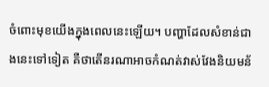ចំពោះមុខយើងក្នុងពេលនេះឡើយ។ បញ្ហាដែលសំខាន់ជាងនេះទៅទៀត គឺថាតើនរណាអាចកំណត់វាស់វែងនិយមន័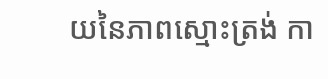យនៃភាពស្មោះត្រង់ កា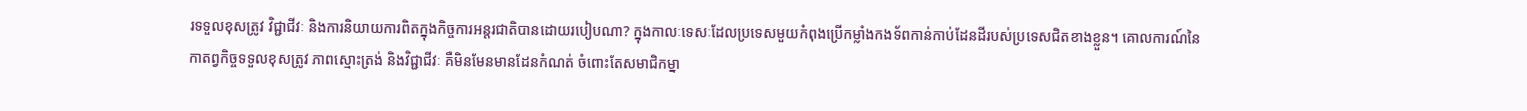រទទួលខុសត្រូវ វិជ្ជាជីវៈ និងការនិយាយការពិតក្នុងកិច្ចការអន្តរជាតិបានដោយរបៀបណា? ក្នុងកាលៈទេសៈដែលប្រទេសមួយកំពុងប្រើកម្លាំងកងទ័ពកាន់កាប់ដែនដីរបស់ប្រទេសជិតខាងខ្លួន។ គោលការណ៍នៃកាតព្វកិច្ចទទួលខុសត្រូវ ភាពស្មោះត្រង់ និងវិជ្ជាជីវៈ គឺមិនមែនមានដែនកំណត់ ចំពោះតែសមាជិកម្នា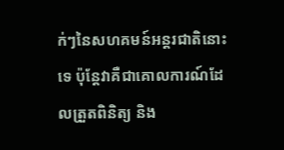ក់ៗនៃសហគមន៍អន្តរជាតិនោះទេ ប៉ុន្តែវាគឺជាគោលការណ៍ដែលត្រួតពិនិត្យ និង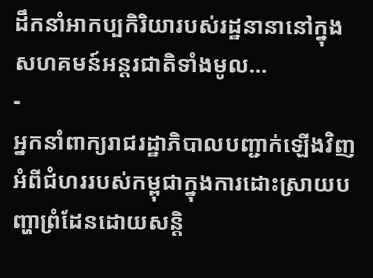ដឹកនាំអាកប្បកិរិយារបស់រដ្ឋនានានៅក្នុងសហគមន៍អន្តរជាតិទាំងមូល…
-
អ្នកនាំពាក្យរាជរដ្ឋាភិបាលបញ្ជាក់ឡើងវិញអំពីជំហររបស់កម្ពុជាក្នុងការដោះស្រាយបញ្ហាព្រំដែនដោយសន្តិ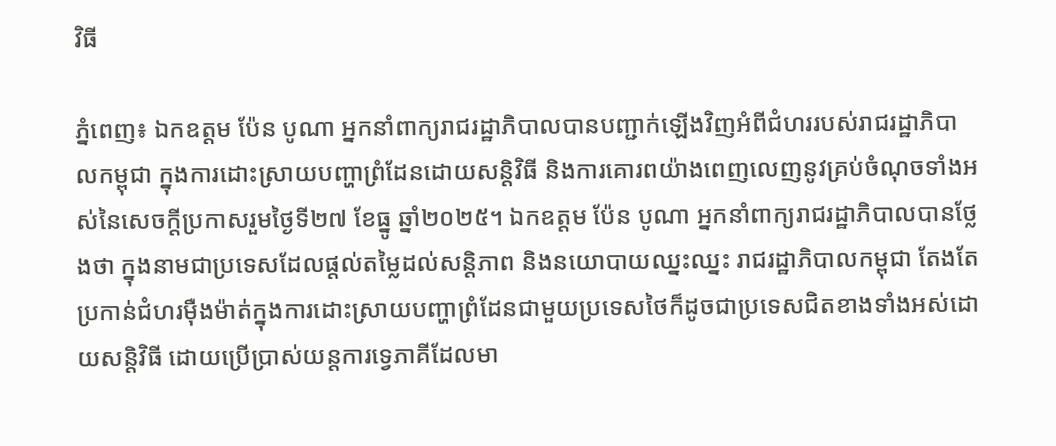វិធី

ភ្នំពេញ៖ ឯកឧត្តម ប៉ែន បូណា អ្នកនាំពាក្យរាជរដ្ឋាភិបាលបានបញ្ជាក់ឡើងវិញអំពីជំហររបស់រាជរដ្ឋាភិបាលកម្ពុជា ក្នុងការដោះស្រាយបញ្ហាព្រំដែនដោយសន្តិវិធី និងការគោរពយ៉ាងពេញលេញនូវគ្រប់ចំណុចទាំងអស់នៃសេចក្តីប្រកាសរួមថ្ងៃទី២៧ ខែធ្នូ ឆ្នាំ២០២៥។ ឯកឧត្តម ប៉ែន បូណា អ្នកនាំពាក្យរាជរដ្ឋាភិបាលបានថ្លែងថា ក្នុងនាមជាប្រទេសដែលផ្តល់តម្លៃដល់សន្តិភាព និងនយោបាយឈ្នះឈ្នះ រាជរដ្ឋាភិបាលកម្ពុជា តែងតែប្រកាន់ជំហរម៉ឺងម៉ាត់ក្នុងការដោះស្រាយបញ្ហាព្រំដែនជាមួយប្រទេសថៃក៏ដូចជាប្រទេសជិតខាងទាំងអស់ដោយសន្តិវិធី ដោយប្រើប្រាស់យន្តការទ្វេភាគីដែលមា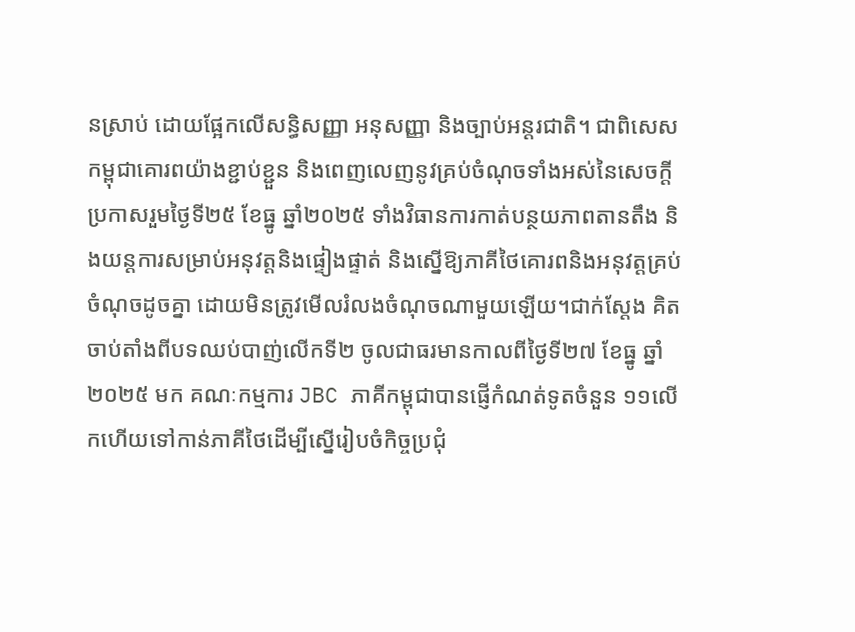នស្រាប់ ដោយផ្អែកលើសន្ធិសញ្ញា អនុសញ្ញា និងច្បាប់អន្តរជាតិ។ ជាពិសេសកម្ពុជាគោរពយ៉ាងខ្ជាប់ខ្ជួន និងពេញលេញនូវគ្រប់ចំណុចទាំងអស់នៃសេចក្តីប្រកាសរួមថ្ងៃទី២៥ ខែធ្នូ ឆ្នាំ២០២៥ ទាំងវិធានការកាត់បន្ថយភាពតានតឹង និងយន្តការសម្រាប់អនុវត្តនិងផ្ទៀងផ្ទាត់ និងស្នើឱ្យភាគីថៃគោរពនិងអនុវត្តគ្រប់ចំណុចដូចគ្នា ដោយមិនត្រូវមើលរំលងចំណុចណាមួយឡើយ។ជាក់ស្តែង គិតចាប់តាំងពីបទឈប់បាញ់លើកទី២ ចូលជាធរមានកាលពីថ្ងៃទី២៧ ខែធ្នូ ឆ្នាំ២០២៥ មក គណៈកម្មការ JBC ភាគីកម្ពុជាបានផ្ញើកំណត់ទូតចំនួន ១១លើកហើយទៅកាន់ភាគីថៃដើម្បីស្នើរៀបចំកិច្ចប្រជុំ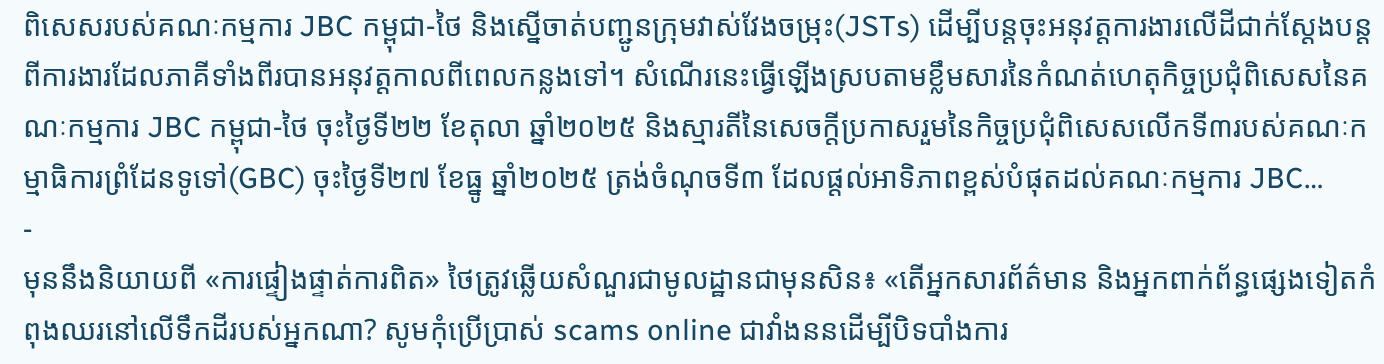ពិសេសរបស់គណៈកម្មការ JBC កម្ពុជា-ថៃ និងស្នើចាត់បញ្ជូនក្រុមវាស់វែងចម្រុះ(JSTs) ដើម្បីបន្តចុះអនុវត្តការងារលើដីជាក់ស្តែងបន្តពីការងារដែលភាគីទាំងពីរបានអនុវត្តកាលពីពេលកន្លងទៅ។ សំណើរនេះធ្វើឡើងស្របតាមខ្លឹមសារនៃកំណត់ហេតុកិច្ចប្រជុំពិសេសនៃគណៈកម្មការ JBC កម្ពុជា-ថៃ ចុះថ្ងៃទី២២ ខែតុលា ឆ្នាំ២០២៥ និងស្មារតីនៃសេចក្តីប្រកាសរួមនៃកិច្ចប្រជុំពិសេសលើកទី៣របស់គណៈកម្មាធិការព្រំដែនទូទៅ(GBC) ចុះថ្ងៃទី២៧ ខែធ្នូ ឆ្នាំ២០២៥ ត្រង់ចំណុចទី៣ ដែលផ្តល់អាទិភាពខ្ពស់បំផុតដល់គណៈកម្មការ JBC…
-
មុននឹងនិយាយពី «ការផ្ទៀងផ្ទាត់ការពិត» ថៃត្រូវឆ្លើយសំណួរជាមូលដ្ឋានជាមុនសិន៖ «តើអ្នកសារព័ត៌មាន និងអ្នកពាក់ព័ន្ធផ្សេងទៀតកំពុងឈរនៅលើទឹកដីរបស់អ្នកណា? សូមកុំប្រើប្រាស់ scams online ជាវាំងននដើម្បីបិទបាំងការ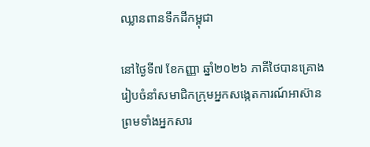ឈ្លានពានទឹកដីកម្ពុជា

នៅថ្ងៃទី៧ ខែកញ្ញា ឆ្នាំ២០២៦ ភាគីថៃបានគ្រោងរៀបចំនាំសមាជិកក្រុមអ្នកសង្កេតការណ៍អាស៊ាន ព្រមទាំងអ្នកសារ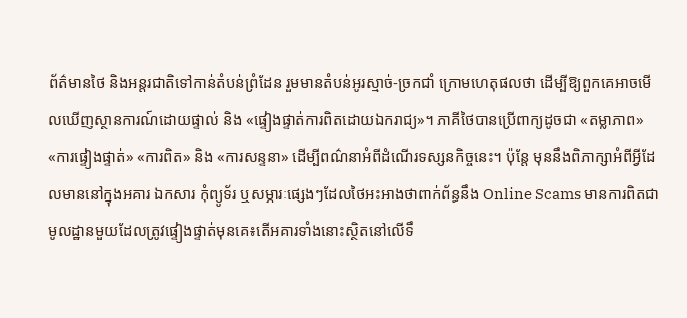ព័ត៌មានថៃ និងអន្តរជាតិទៅកាន់តំបន់ព្រំដែន រួមមានតំបន់អូរស្មាច់-ច្រកជាំ ក្រោមហេតុផលថា ដើម្បីឱ្យពួកគេអាចមើលឃើញស្ថានការណ៍ដោយផ្ទាល់ និង «ផ្ទៀងផ្ទាត់ការពិតដោយឯករាជ្យ»។ ភាគីថៃបានប្រើពាក្យដូចជា «តម្លាភាព» «ការផ្ទៀងផ្ទាត់» «ការពិត» និង «ការសន្ទនា» ដើម្បីពណ៌នាអំពីដំណើរទស្សនកិច្ចនេះ។ ប៉ុន្តែ មុននឹងពិភាក្សាអំពីអ្វីដែលមាននៅក្នុងអគារ ឯកសារ កុំព្យូទ័រ ឬសម្ភារៈផ្សេងៗដែលថៃអះអាងថាពាក់ព័ន្ធនឹង Online Scams មានការពិតជាមូលដ្ឋានមួយដែលត្រូវផ្ទៀងផ្ទាត់មុនគេ៖តើអគារទាំងនោះស្ថិតនៅលើទឹ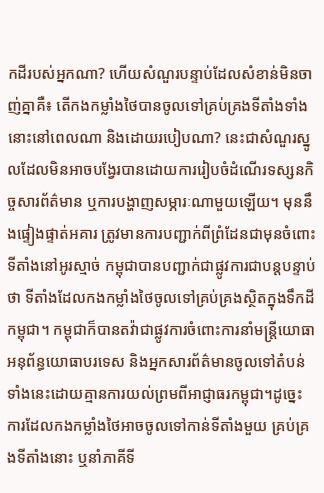កដីរបស់អ្នកណា? ហើយសំណួរបន្ទាប់ដែលសំខាន់មិនចាញ់គ្នាគឺ៖ តើកងកម្លាំងថៃបានចូលទៅគ្រប់គ្រងទីតាំងទាំងនោះនៅពេលណា និងដោយរបៀបណា? នេះជាសំណួរស្នូលដែលមិនអាចបង្វែរបានដោយការរៀបចំដំណើរទស្សនកិច្ចសារព័ត៌មាន ឬការបង្ហាញសម្ភារៈណាមួយឡើយ។ មុននឹងផ្ទៀងផ្ទាត់អគារ ត្រូវមានការបញ្ជាក់ពីព្រំដែនជាមុនចំពោះទីតាំងនៅអូរស្មាច់ កម្ពុជាបានបញ្ជាក់ជាផ្លូវការជាបន្តបន្ទាប់ថា ទីតាំងដែលកងកម្លាំងថៃចូលទៅគ្រប់គ្រងស្ថិតក្នុងទឹកដីកម្ពុជា។ កម្ពុជាក៏បានតវ៉ាជាផ្លូវការចំពោះការនាំមន្ត្រីយោធា អនុព័ន្ធយោធាបរទេស និងអ្នកសារព័ត៌មានចូលទៅតំបន់ទាំងនេះដោយគ្មានការយល់ព្រមពីអាជ្ញាធរកម្ពុជា។ដូច្នេះ ការដែលកងកម្លាំងថៃអាចចូលទៅកាន់ទីតាំងមួយ គ្រប់គ្រងទីតាំងនោះ ឬនាំភាគីទី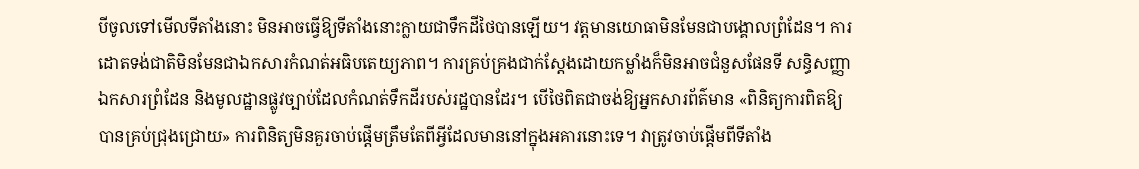បីចូលទៅមើលទីតាំងនោះ មិនអាចធ្វើឱ្យទីតាំងនោះក្លាយជាទឹកដីថៃបានឡើយ។ វត្តមានយោធាមិនមែនជាបង្គោលព្រំដែន។ ការដោតទង់ជាតិមិនមែនជាឯកសារកំណត់អធិបតេយ្យភាព។ ការគ្រប់គ្រងជាក់ស្តែងដោយកម្លាំងក៏មិនអាចជំនួសផែនទី សន្ធិសញ្ញា ឯកសារព្រំដែន និងមូលដ្ឋានផ្លូវច្បាប់ដែលកំណត់ទឹកដីរបស់រដ្ឋបានដែរ។ បើថៃពិតជាចង់ឱ្យអ្នកសារព័ត៌មាន «ពិនិត្យការពិតឱ្យបានគ្រប់ជ្រុងជ្រោយ» ការពិនិត្យមិនគួរចាប់ផ្តើមត្រឹមតែពីអ្វីដែលមាននៅក្នុងអគារនោះទេ។ វាត្រូវចាប់ផ្តើមពីទីតាំង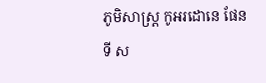ភូមិសាស្ត្រ កូអរដោនេ ផែនទី ស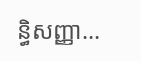ន្ធិសញ្ញា…